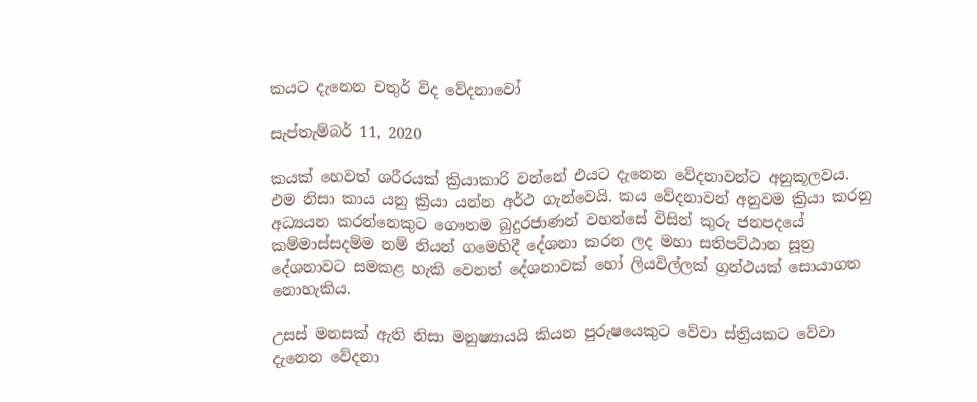කයට දැනෙන චතුර් විද වේදනාවෝ

සැප්තැම්බර් 11, 2020

කයක් හෙවත් ශරීරයක් ක්‍රියාකාරි වන්නේ එයට දැනෙන වේදනාවන්ට අනුකූලවය. එම නිසා කාය යනු ක්‍රියා යන්න අර්ථ ගැන්වෙයි. කය වේදනාවන් අනුවම ක්‍රියා කරනු අධ්‍යයන කරන්නෙකුට ගෞතම බුදුරජාණන් වහන්සේ විසින් කුරු ජනපදයේ කම්මාස්සදම්ම නම් නියන් ගමෙහිදී දේශනා කරන ලද මහා සතිපට්ඨාන සූත්‍ර දේශනාවට සමකළ හැකි වෙනත් දේශනාවක් හෝ ලියවිල්ලක් ග්‍රන්ථයක් සොයාගත නොහැකිය.

උසස් මනසක් ඇති නිසා මනුෂ්‍යායයි කියන පුරුෂයෙකුට වේවා ස්ත්‍රියකට වේවා දැනෙන වේදනා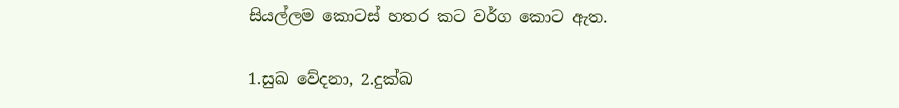සියල්ලම කොටස් හතර කට වර්ග කොට ඇත.

1.සුඛ වේදනා, 2.දුක්ඛ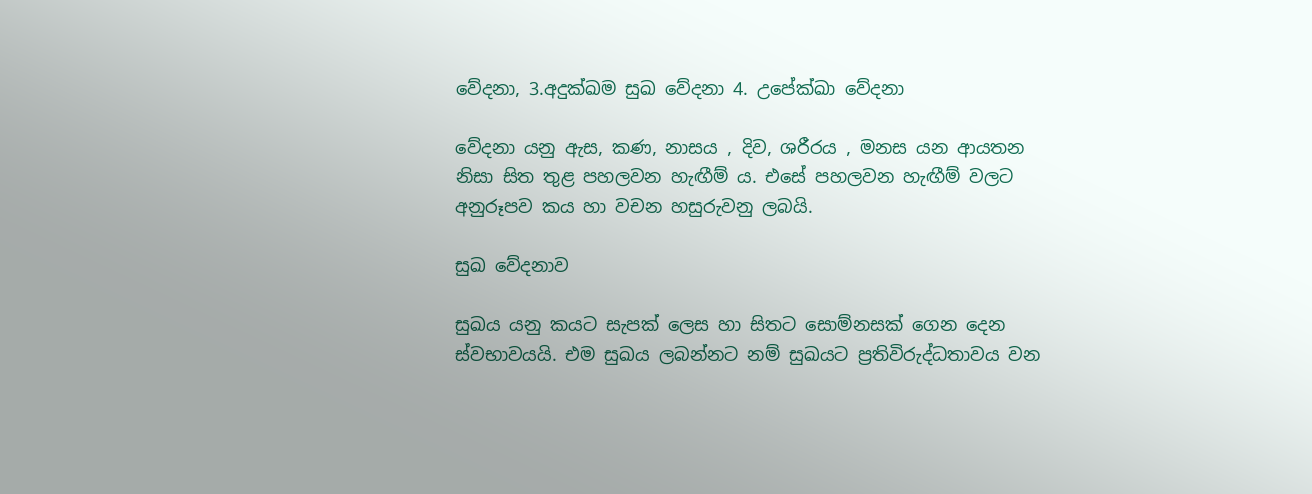වේදනා, 3.අදුක්ඛම සුඛ වේදනා 4. උපේක්ඛා වේදනා

වේදනා යනු ඇස, කණ, නාසය , දිව, ශරීරය , මනස යන ආයතන නිසා සිත තුළ පහලවන හැඟීම් ය. එසේ පහලවන හැඟීම් වලට අනුරූපව කය හා වචන හසුරුවනු ලබයි.

සුඛ වේදනාව

සුඛය යනු කයට සැපක් ලෙස හා සිතට සොම්නසක් ගෙන දෙන ස්වභාවයයි. එම සුඛය ලබන්නට නම් සුඛයට ප්‍රතිවිරුද්ධතාවය වන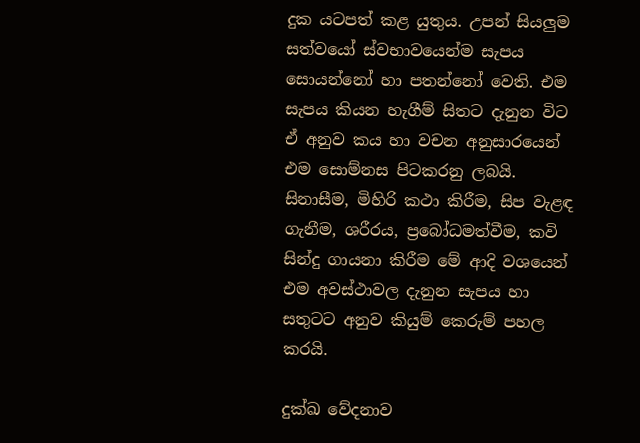දුක යටපත් කළ යුතුය. උපන් සියලුම සත්වයෝ ස්වභාවයෙන්ම සැපය සොයන්නෝ හා පතන්නෝ වෙති. එම සැපය කියන හැගීම් සිතට දැනුන විට ඒ අනුව කය හා වචන අනුසාරයෙන් එම සොම්නස පිටකරනු ලබයි. සිනාසීම, මිහිරි කථා කිරීම, සිප වැළඳ ගැනීම, ශරීරය, ප්‍රබෝධමත්වීම, කවි සින්දු ගායනා කිරීම මේ ආදි වශයෙන් එම අවස්ථාවල දැනුන සැපය හා සතුටට අනුව කියුම් කෙරුම් පහල කරයි.

දුක්ඛ වේදනාව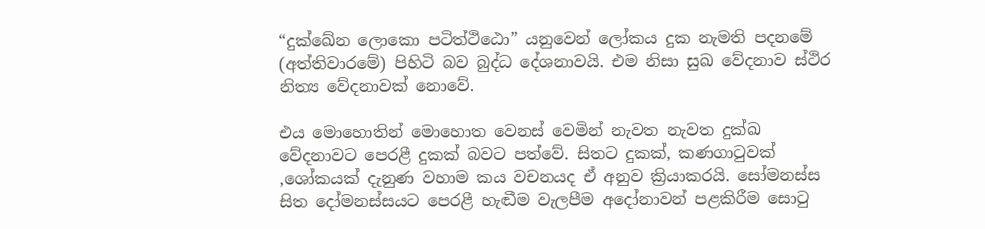“දුක්ඛේන ලොකො පටිත්ථිඨො” යනුවෙන් ලෝකය දුක නැමති පදනමේ (අත්තිවාරමේ) පිහිටි බව බුද්ධ දේශනාවයි. එම නිසා සුඛ වේදනාව ස්ථිර නිත්‍ය වේදනාවක් නොවේ.

එය මොහොතින් මොහොත වෙනස් වෙමින් නැවත නැවත දුක්ඛ වේදනාවට පෙරළී දුකක් බවට පත්වේ. සිතට දුකක්, කණගාටුවක් ,ශෝකයක් දැනුණ වහාම කය වචනයද ඒ අනුව ක්‍රියාකරයි. සෝමනස්ස සිත දෝමනස්සයට පෙරළී හැඬීම වැලපීම අදෝනාවන් පළකිරීම සොටු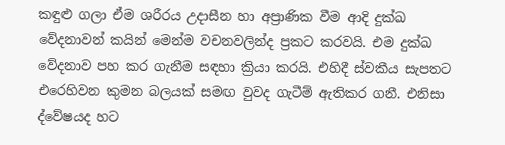කඳුළු ගලා ඒම ශරීරය උදාසීන හා අප්‍රාණික වීම ආදි දුක්ඛ වේදනාවන් කයින් මෙන්ම වචනවලින්ද ප්‍රකට කරවයි. එම දුක්ඛ වේදනාව පහ කර ගැනීම සඳහා ක්‍රියා කරයි. එහිදී ස්වකීය සැපතට එරෙහිවන කුමන බලයක් සමඟ වුවද ගැටීම් ඇතිකර ගනී. එනිසා ද්වේෂයද හට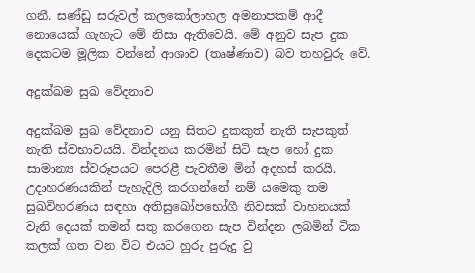ගනී. සණ්ඩු සරුවල් කලකෝලාහල අමනාපකම් ආදී නොයෙක් ගැහැට මේ නිසා ඇතිවෙයි. මේ අනුව සැප දුක දෙකටම මූලික වන්නේ ආශාව (තෘෂ්ණාව) බව තහවුරු වේ.

අදුක්ඛම සුඛ වේදනාව

අදුක්ඛම සුඛ වේදනාව යනු සිතට දුකකුත් නැති සැපකුත් නැති ස්වභාවයයි. වින්දනය කරමින් සිටි සැප හෝ දුක සාමාන්‍ය ස්වරූපයට පෙරළී පැවතීම මින් අදහස් කරයි. උදාහරණයකින් පැහැදිලි කරගන්නේ නම් යමෙකු තම සුඛවිහරණය සඳහා අතිසුඛෝපභෝගී නිවසක් වාහනයක් වැනි දෙයක් තමන් සතු කරගෙන සැප වින්දන ලබමින් ටික කලක් ගත වන විට එයට හුරු පුරුදු වු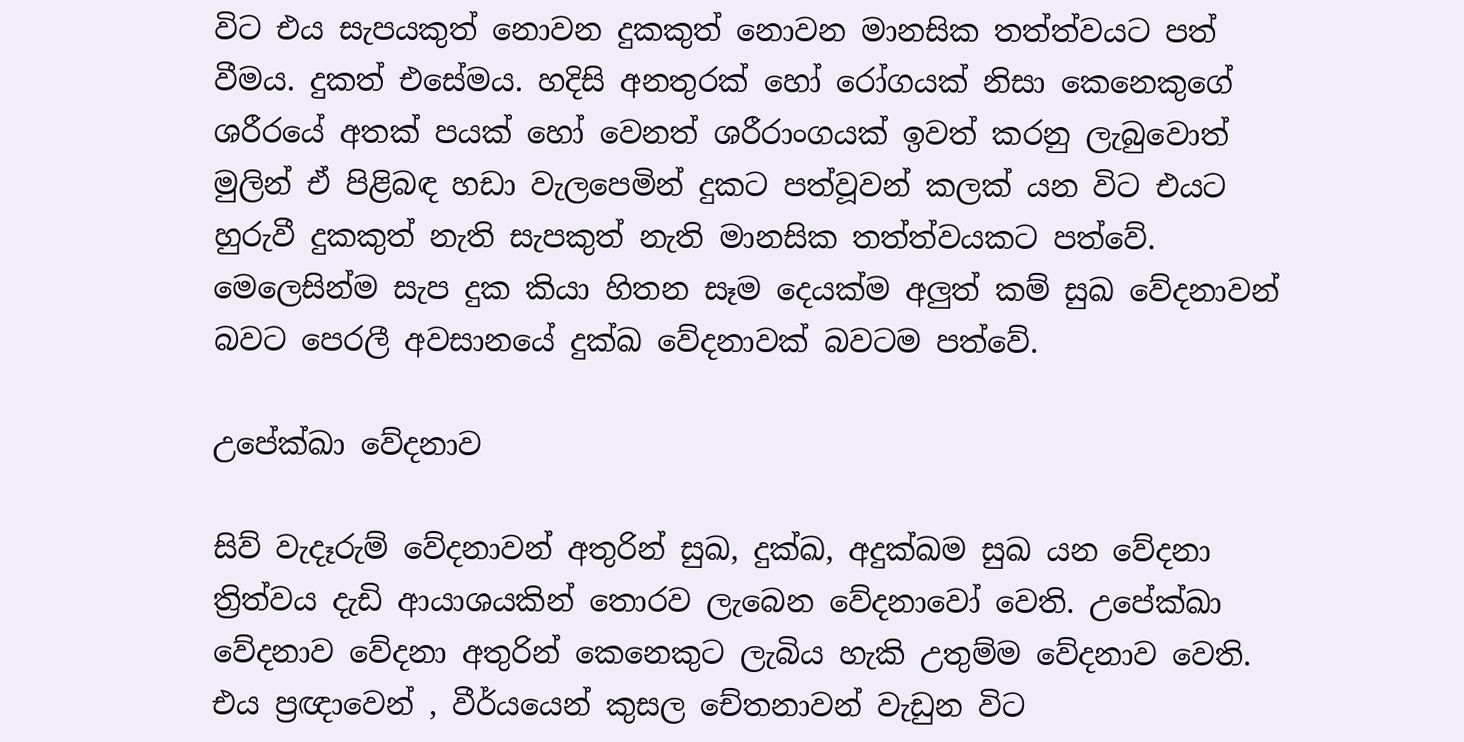විට එය සැපයකුත් නොවන දුකකුත් නොවන මානසික තත්ත්වයට පත් වීමය. දුකත් එසේමය. හදිසි අනතුරක් හෝ රෝගයක් නිසා කෙනෙකුගේ ශරීරයේ අතක් පයක් හෝ වෙනත් ශරීරාංගයක් ඉවත් කරනු ලැබුවොත් මුලින් ඒ පිළිබඳ හඩා වැලපෙමින් දුකට පත්වූවන් කලක් යන විට එයට හුරුවී දුකකුත් නැති සැපකුත් නැති මානසික තත්ත්වයකට පත්වේ. මෙලෙසින්ම සැප දුක කියා හිතන සෑම දෙයක්ම අලුත් කම් සුඛ වේදනාවන් බවට පෙරලී අවසානයේ දුක්ඛ වේදනාවක් බවටම පත්වේ.

උපේක්ඛා වේදනාව

සිව් වැදෑරුම් වේදනාවන් අතුරින් සුඛ, දුක්ඛ, අදුක්ඛම සුඛ යන වේදනා ත්‍රිත්වය දැඩි ආයාශයකින් තොරව ලැබෙන වේදනාවෝ වෙති. උපේක්ඛා වේදනාව වේදනා අතුරින් කෙනෙකුට ලැබිය හැකි උතුම්ම වේදනාව වෙති. එය ප්‍රඥාවෙන් , වීර්යයෙන් කුසල චේතනාවන් වැඩුන විට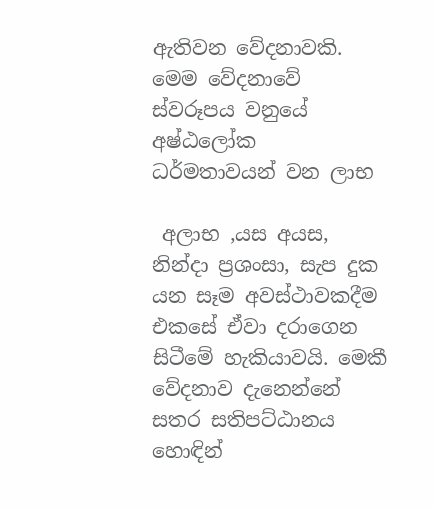ඇතිවන වේදනාවකි. මෙම වේදනාවේ ස්වරූපය වනුයේ අෂ්ඨලෝක ධර්මතාවයන් වන ලාභ

 අලාභ ,යස අයස, නින්දා ප්‍රශංසා, සැප දුක යන සෑම අවස්ථාවකදීම එකසේ ඒවා දරාගෙන සිටීමේ හැකියාවයි. මෙකී වේදනාව දැනෙන්නේ සතර සතිපට්ඨානය හොඳින්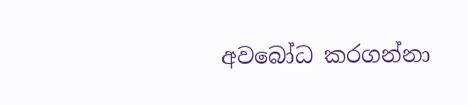අවබෝධ කරගන්නා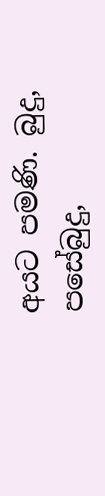අයට පමණි. බුදු, පසේබුදු,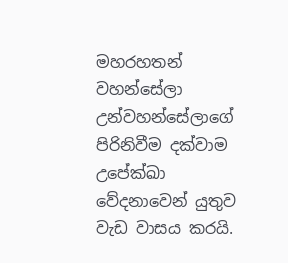මහරහතන් වහන්සේලා උන්වහන්සේලාගේ පිරිනිවීම දක්වාම උපේක්ඛා වේදනාවෙන් යුතුව වැඩ වාසය කරයි.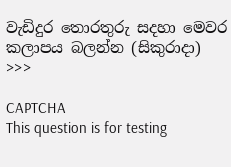වැඩිදුර තොරතුරු සදහා මෙවර කලාපය බලන්න (සිකුරාදා) >>>

CAPTCHA
This question is for testing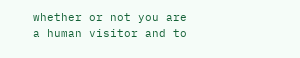whether or not you are a human visitor and to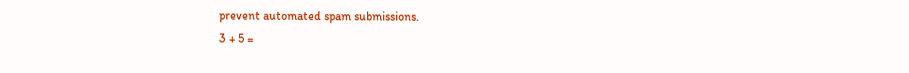prevent automated spam submissions.
3 + 5 =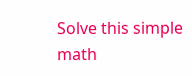Solve this simple math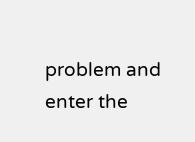problem and enter the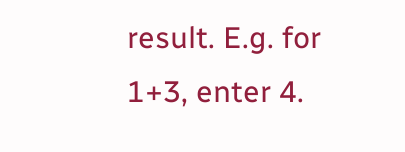result. E.g. for 1+3, enter 4.